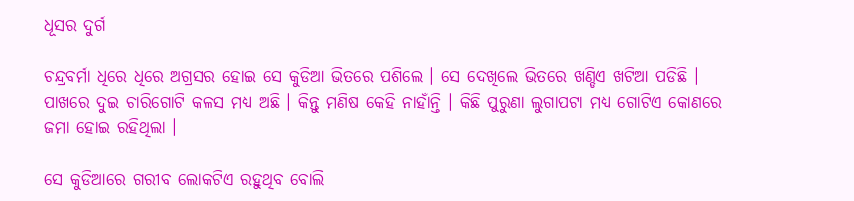ଧୂସର ଦୁର୍ଗ

ଚନ୍ଦ୍ରବର୍ମା ଧିରେ ଧିରେ ଅଗ୍ରସର ହୋଇ ସେ କୁଡିଆ ଭିତରେ ପଶିଲେ । ସେ ଦେଖିଲେ ଭିତରେ ଖଣ୍ଡିଏ ଖଟିଆ ପଡିଛି । ପାଖରେ ଦୁଇ ଚାରିଗୋଟି କଳସ ମଧ୍ୟ ଅଛି । କିନ୍ତୁ ମଣିଷ କେହି ନାହାଁନ୍ତି । କିଛି ପୁରୁଣା ଲୁଗାପଟା ମଧ୍ୟ ଗୋଟିଏ କୋଣରେ ଜମା ହୋଇ ରହିଥିଲା ।

ସେ କୁଡିଆରେ ଗରୀବ ଲୋକଟିଏ ରହୁଥିବ ବୋଲି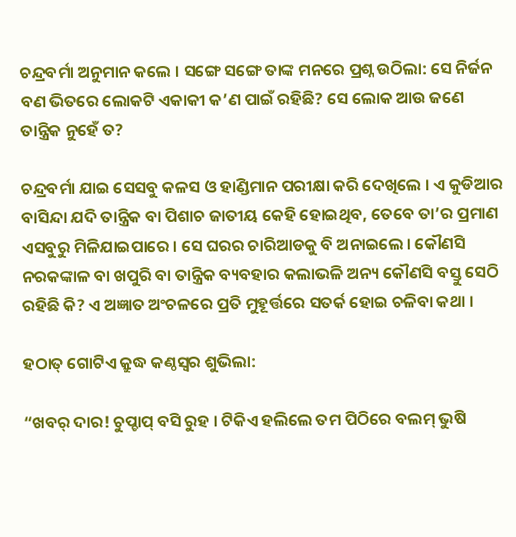ଚନ୍ଦ୍ରବର୍ମା ଅନୁମାନ କଲେ । ସଙ୍ଗେ ସଙ୍ଗେ ତାଙ୍କ ମନରେ ପ୍ରଶ୍ନ ଉଠିଲା: ସେ ନିର୍ଜନ ବଣ ଭିତରେ ଲୋକଟି ଏକାକୀ କ’ଣ ପାଇଁ ରହିଛି? ସେ ଲୋକ ଆଉ ଜଣେ ତାନ୍ତ୍ରିକ ନୁହେଁ ତ?

ଚନ୍ଦ୍ରବର୍ମା ଯାଇ ସେସବୁ କଳସ ଓ ହାଣ୍ଡିମାନ ପରୀକ୍ଷା କରି ଦେଖିଲେ । ଏ କୁଡିଆର ବାସିନ୍ଦା ଯଦି ତାନ୍ତ୍ରିକ ବା ପିଶାଚ ଜାତୀୟ କେହି ହୋଇଥିବ, ତେବେ ତା’ର ପ୍ରମାଣ ଏସବୁରୁ ମିଳିଯାଇପାରେ । ସେ ଘରର ଚାରିଆଡକୁ ବି ଅନାଇଲେ । କୌଣସି ନରକଙ୍କାଳ ବା ଖପୁରି ବା ତାନ୍ତ୍ରିକ ବ୍ୟବହାର କଲାଭଳି ଅନ୍ୟ କୌଣସି ବସ୍ତୁ ସେଠି ରହିଛି କି? ଏ ଅଜ୍ଞାତ ଅଂଚଳରେ ପ୍ରତି ମୁହୂର୍ତ୍ତରେ ସତର୍କ ହୋଇ ଚଳିବା କଥା ।

ହଠାତ୍ ଗୋଟିଏ କ୍ରୁଦ୍ଧ କଣ୍ଠସ୍ୱର ଶୁଭିଲା:

“ଖବର୍ ଦାର! ଚୁପ୍ଚାପ୍ ବସି ରୁହ । ଟିକିଏ ହଲିଲେ ତମ ପିଠିରେ ବଲମ୍ ଭୁଷି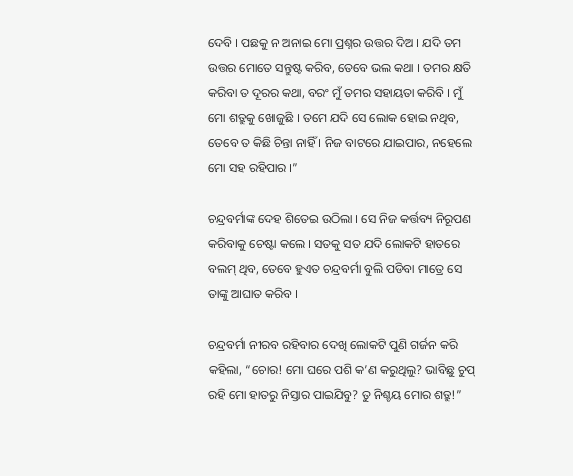ଦେବି । ପଛକୁ ନ ଅନାଇ ମୋ ପ୍ରଶ୍ନର ଉତ୍ତର ଦିଅ । ଯଦି ତମ ଉତ୍ତର ମୋତେ ସନ୍ତୁଷ୍ଟ କରିବ, ତେବେ ଭଲ କଥା । ତମର କ୍ଷତି କରିବା ତ ଦୂରର କଥା, ବରଂ ମୁଁ ତମର ସହାୟତା କରିବି । ମୁଁ ମୋ ଶତ୍ରୁକୁ ଖୋଜୁଛି । ତମେ ଯଦି ସେ ଲୋକ ହୋଇ ନଥିବ, ତେବେ ତ କିଛି ଚିନ୍ତା ନାହିଁ । ନିଜ ବାଟରେ ଯାଇପାର, ନହେଲେ ମୋ ସହ ରହିପାର ।”

ଚନ୍ଦ୍ରବର୍ମାଙ୍କ ଦେହ ଶିତେଇ ଉଠିଲା । ସେ ନିଜ କର୍ତ୍ତବ୍ୟ ନିରୂପଣ କରିବାକୁ ଚେଷ୍ଟା କଲେ । ସତକୁ ସତ ଯଦି ଲୋକଟି ହାତରେ ବଲମ୍ ଥିବ, ତେବେ ହୁଏତ ଚନ୍ଦ୍ରବର୍ମା ବୁଲି ପଡିବା ମାତ୍ରେ ସେ ତାଙ୍କୁ ଆଘାତ କରିବ ।

ଚନ୍ଦ୍ରବର୍ମା ନୀରବ ରହିବାର ଦେଖି ଲୋକଟି ପୁଣି ଗର୍ଜନ କରି କହିଲା, “ଚୋର! ମୋ ଘରେ ପଶି କ’ଣ କରୁଥିଲୁ? ଭାବିଛୁ ଚୁପ୍ ରହି ମୋ ହାତରୁ ନିସ୍ତାର ପାଇଯିବୁ? ତୁ ନିଶ୍ଚୟ ମୋର ଶତ୍ରୁ!”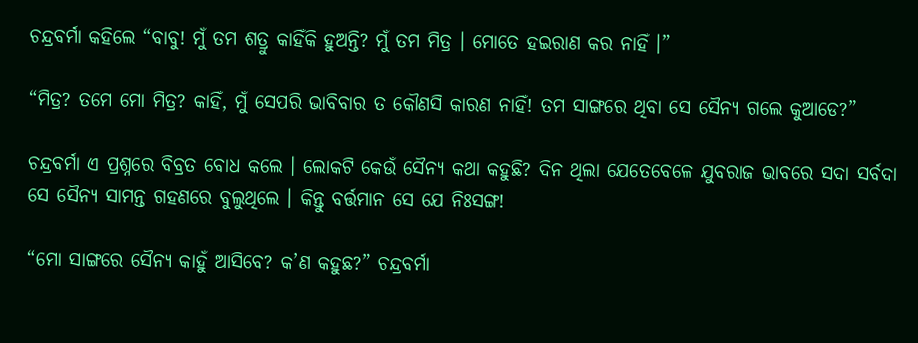ଚନ୍ଦ୍ରବର୍ମା କହିଲେ “ବାବୁ! ମୁଁ ତମ ଶତ୍ରୁ କାହିଁକି ହୁଅନ୍ତି? ମୁଁ ତମ ମିତ୍ର । ମୋତେ ହଇରାଣ କର ନାହିଁ ।”

“ମିତ୍ର? ତମେ ମୋ ମିତ୍ର? କାହିଁ, ମୁଁ ସେପରି ଭାବିବାର ତ କୌଣସି କାରଣ ନାହିଁ! ତମ ସାଙ୍ଗରେ ଥିବା ସେ ସୈନ୍ୟ ଗଲେ କୁଆଡେ?”

ଚନ୍ଦ୍ରବର୍ମା ଏ ପ୍ରଶ୍ନରେ ବିବ୍ରତ ବୋଧ କଲେ । ଲୋକଟି କେଉଁ ସୈନ୍ୟ କଥା କହୁଛି? ଦିନ ଥିଲା ଯେତେବେଳେ ଯୁବରାଜ ଭାବରେ ସଦା ସର୍ବଦା ସେ ସୈନ୍ୟ ସାମନ୍ତ ଗହଣରେ ବୁଲୁଥିଲେ । କିନ୍ତୁ ବର୍ତ୍ତମାନ ସେ ଯେ ନିଃସଙ୍ଗ!

“ମୋ ସାଙ୍ଗରେ ସୈନ୍ୟ କାହୁଁ ଆସିବେ? କ’ଣ କହୁଛ?” ଚନ୍ଦ୍ରବର୍ମା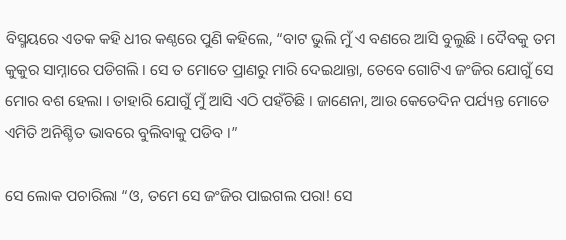ବିସ୍ମୟରେ ଏତକ କହି ଧୀର କଣ୍ଠରେ ପୁଣି କହିଲେ, “ବାଟ ଭୁଲି ମୁଁ ଏ ବଣରେ ଆସି ବୁଲୁଛି । ଦୈବକୁ ତମ କୁକୁର ସାମ୍ନାରେ ପଡିଗଲି । ସେ ତ ମୋତେ ପ୍ରାଣରୁ ମାରି ଦେଇଥାନ୍ତା, ତେବେ ଗୋଟିଏ ଜଂଜିର ଯୋଗୁଁ ସେ ମୋର ବଶ ହେଲା । ତାହାରି ଯୋଗୁଁ ମୁଁ ଆସି ଏଠି ପହଁଚିଛି । ଜାଣେନା, ଆଉ କେତେଦିନ ପର୍ଯ୍ୟନ୍ତ ମୋତେ ଏମିତି ଅନିଶ୍ଚିତ ଭାବରେ ବୁଲିବାକୁ ପଡିବ ।”

ସେ ଲୋକ ପଚାରିଲା “ଓ, ତମେ ସେ ଜଂଜିର ପାଇଗଲ ପରା! ସେ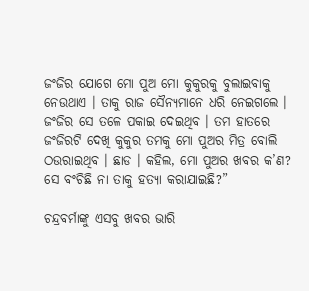ଜଂଜିର ଯୋଗେ ମୋ ପୁଅ ମୋ କୁକୁରକୁ ବୁଲାଇବାକୁ ନେଉଥାଏ । ତାକୁ ରାଜ ସୈନ୍ୟମାନେ ଧରି ନେଇଗଲେ । ଜଂଜିର ସେ ତଳେ ପକାଇ ଦେଇଥିବ । ତମ ହାତରେ ଜଂଜିରଟି ଦେଖି କୁକୁର ତମକୁ ମୋ ପୁଅର ମିତ୍ର ବୋଲି ଠଉରାଇଥିବ । ଛାଡ । କହିଲ, ମୋ ପୁଅର ଖବର କ’ଣ? ସେ ବଂଚିଛି ନା ତାକୁ ହତ୍ୟା କରାଯାଇଛି?”

ଚନ୍ଦ୍ରବର୍ମାଙ୍କୁ ଏସବୁ ଖବର ଭାରି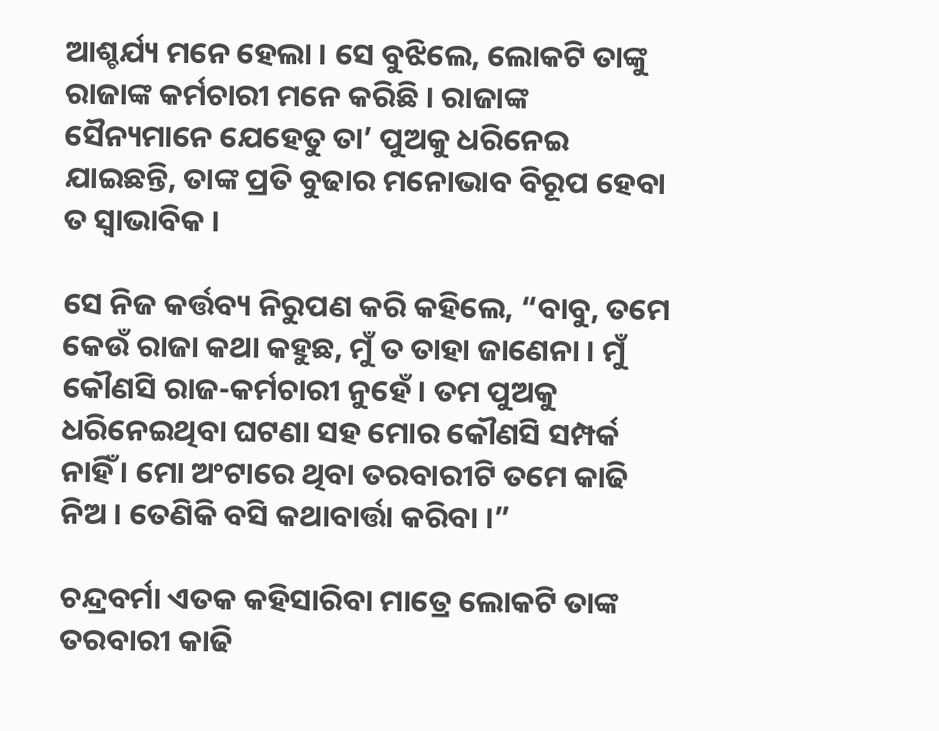ଆଶ୍ଚର୍ଯ୍ୟ ମନେ ହେଲା । ସେ ବୁଝିଲେ, ଲୋକଟି ତାଙ୍କୁ ରାଜାଙ୍କ କର୍ମଚାରୀ ମନେ କରିଛି । ରାଜାଙ୍କ ସୈନ୍ୟମାନେ ଯେହେତୁ ତା’ ପୁଅକୁ ଧରିନେଇ ଯାଇଛନ୍ତି, ତାଙ୍କ ପ୍ରତି ବୁଢାର ମନୋଭାବ ବିରୂପ ହେବା ତ ସ୍ୱାଭାବିକ ।

ସେ ନିଜ କର୍ତ୍ତବ୍ୟ ନିରୁପଣ କରି କହିଲେ, “ବାବୁ, ତମେ କେଉଁ ରାଜା କଥା କହୁଛ, ମୁଁ ତ ତାହା ଜାଣେନା । ମୁଁ କୌଣସି ରାଜ-କର୍ମଚାରୀ ନୁହେଁ । ତମ ପୁଅକୁ ଧରିନେଇଥିବା ଘଟଣା ସହ ମୋର କୌଣସି ସମ୍ପର୍କ ନାହିଁ । ମୋ ଅଂଟାରେ ଥିବା ତରବାରୀଟି ତମେ କାଢି ନିଅ । ତେଣିକି ବସି କଥାବାର୍ତ୍ତା କରିବା ।”

ଚନ୍ଦ୍ରବର୍ମା ଏତକ କହିସାରିବା ମାତ୍ରେ ଲୋକଟି ତାଙ୍କ ତରବାରୀ କାଢି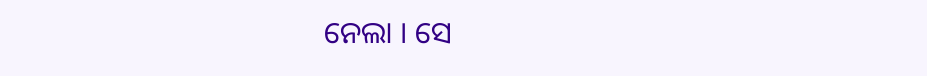ନେଲା । ସେ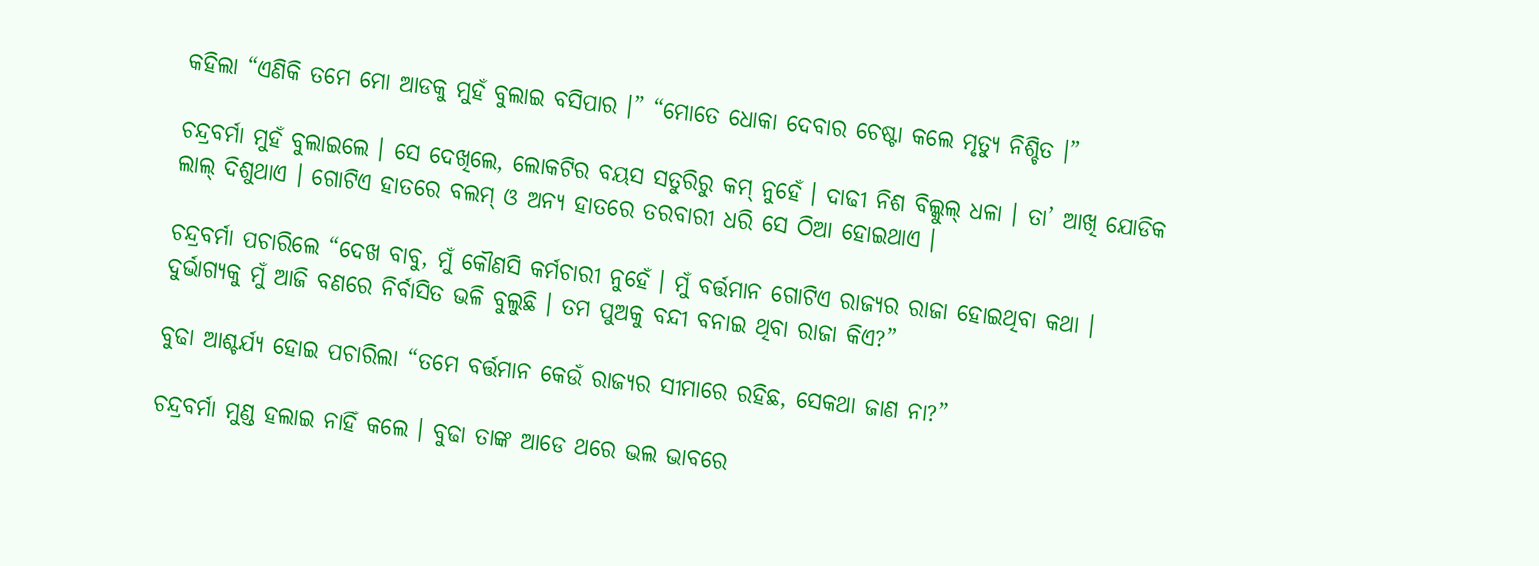କହିଲା “ଏଣିକି ତମେ ମୋ ଆଡକୁ ମୁହଁ ବୁଲାଇ ବସିପାର ।” “ମୋତେ ଧୋକା ଦେବାର ଚେଷ୍ଟା କଲେ ମୃତ୍ୟୁ ନିଶ୍ଚିତ ।”

ଚନ୍ଦ୍ରବର୍ମା ମୁହଁ ବୁଲାଇଲେ । ସେ ଦେଖିଲେ, ଲୋକଟିର ବୟସ ସତୁରିରୁ କମ୍ ନୁହେଁ । ଦାଢୀ ନିଶ ବିଲ୍କୁଲ୍ ଧଳା । ତା’ ଆଖି ଯୋଡିକ ଲାଲ୍ ଦିଶୁଥାଏ । ଗୋଟିଏ ହାତରେ ବଲମ୍ ଓ ଅନ୍ୟ ହାତରେ ତରବାରୀ ଧରି ସେ ଠିଆ ହୋଇଥାଏ ।

ଚନ୍ଦ୍ରବର୍ମା ପଚାରିଲେ “ଦେଖ ବାବୁ, ମୁଁ କୌଣସି କର୍ମଚାରୀ ନୁହେଁ । ମୁଁ ବର୍ତ୍ତମାନ ଗୋଟିଏ ରାଜ୍ୟର ରାଜା ହୋଇଥିବା କଥା । ଦୁର୍ଭାଗ୍ୟକୁ ମୁଁ ଆଜି ବଣରେ ନିର୍ବାସିତ ଭଳି ବୁଲୁଛି । ତମ ପୁଅକୁ ବନ୍ଦୀ ବନାଇ ଥିବା ରାଜା କିଏ?”

ବୁଢା ଆଶ୍ଚର୍ଯ୍ୟ ହୋଇ ପଚାରିଲା “ତମେ ବର୍ତ୍ତମାନ କେଉଁ ରାଜ୍ୟର ସୀମାରେ ରହିଛ, ସେକଥା ଜାଣ ନା?”

ଚନ୍ଦ୍ରବର୍ମା ମୁଣ୍ଡ ହଲାଇ ନାହିଁ କଲେ । ବୁଢା ତାଙ୍କ ଆଡେ ଥରେ ଭଲ ଭାବରେ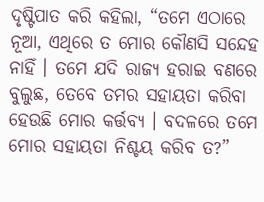ଦୃଷ୍ଟିପାତ କରି କହିଲା, “ତମେ ଏଠାରେ ନୂଆ, ଏଥିରେ ତ ମୋର କୌଣସି ସନ୍ଦେହ ନାହିଁ । ତମେ ଯଦି ରାଜ୍ୟ ହରାଇ ବଣରେ ବୁଲୁଛ, ତେବେ ତମର ସହାୟତା କରିବା ହେଉଛି ମୋର କର୍ତ୍ତବ୍ୟ । ବଦଳରେ ତମେ ମୋର ସହାୟତା ନିଶ୍ଚୟ କରିବ ତ?”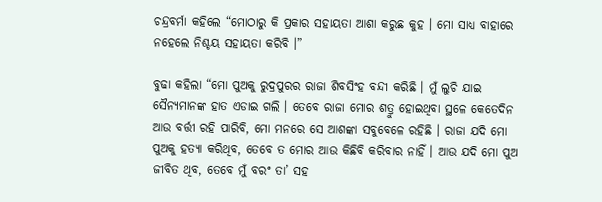ଚନ୍ଦ୍ରବର୍ମା କହିଲେ “ମୋଠାରୁ କି ପ୍ରକାର ସହାୟତା ଆଶା କରୁଛ କୁହ । ମୋ ସାଧ୍ୟ ବାହାରେ ନହେଲେ ନିଶ୍ଚୟ ସହାୟତା କରିବି ।”

ବୁଢା କହିଲା “ମୋ ପୁଅକୁ ରୁଦ୍ରପୁରର ରାଜା ଶିବସିଂହ ବନ୍ଦୀ କରିଛି । ମୁଁ ଲୁଚି ଯାଇ ସୈନ୍ୟମାନଙ୍କ ହାତ ଏଡାଇ ଗଲି । ତେବେ ରାଜା ମୋର ଶତ୍ରୁ ହୋଇଥିବା ସ୍ଥଳେ କେତେଦିନ ଆଉ ବର୍ତ୍ତୀ ରହି ପାରିବି, ମୋ ମନରେ ସେ ଆଶଙ୍କା ସବୁବେଳେ ରହିଛି । ରାଜା ଯଦି ମୋ ପୁଅକୁ ହତ୍ୟା କରିଥିବ, ତେବେ ତ ମୋର ଆଉ କିଛିବି କରିବାର ନାହିଁ । ଆଉ ଯଦି ମୋ ପୁଅ ଜୀବିତ ଥିବ, ତେବେ ମୁଁ ବରଂ ତା’ ସହ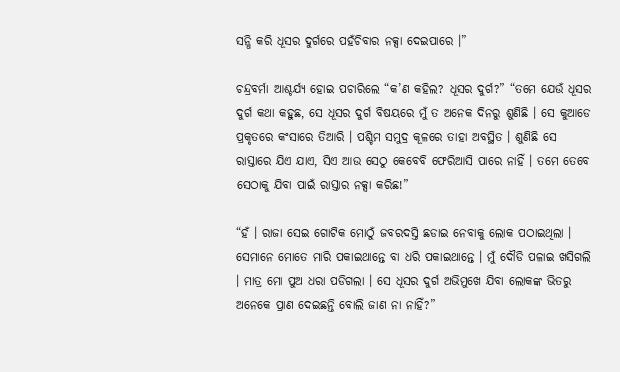ସନ୍ଧି କରି ଧୂସର ଦୁର୍ଗରେ ପହଁଚିବାର ନକ୍ସା ଦେଇପାରେ ।”

ଚନ୍ଦ୍ରବର୍ମା ଆଶ୍ଚର୍ଯ୍ୟ ହୋଇ ପଚାରିଲେ “କ’ଣ କହିଲ? ଧୂସର ଦୁର୍ଗ?” “ତମେ ଯେଉଁ ଧୂସର ଦୁର୍ଗ କଥା କହୁଛ, ସେ ଧୂସର ଦୁର୍ଗ ବିଷୟରେ ମୁଁ ତ ଅନେକ ଦିନରୁ ଶୁଣିଛି । ସେ କୁଆଡେ ପ୍ରକୃତରେ କଂସାରେ ତିଆରି । ପଶ୍ଚିମ ସମୁଦ୍ର କୂଳରେ ତାହା ଅବସ୍ଥିତ । ଶୁଣିଛି ସେ ରାସ୍ତାରେ ଯିଏ ଯାଏ, ସିଏ ଆଉ ସେଠୁ କେବେବି ଫେରିଆସି ପାରେ ନାହିଁ । ତମେ ତେବେ ସେଠାକୁ ଯିବା ପାଇଁ ରାସ୍ତାର ନକ୍ସା କରିଛ!”

“ହଁ । ରାଜା ସେଇ ଗୋଟିକ ମୋଠୁଁ ଜବରଦସ୍ତି ଛଡାଇ ନେବାକୁ ଲୋକ ପଠାଇଥିଲା । ସେମାନେ ମୋତେ ମାରି ପକାଇଥାନ୍ତେ ବା ଧରି ପକାଇଥାନ୍ତେ । ମୁଁ ଦୌଡି ପଳାଇ ଖସିଗଲି । ମାତ୍ର ମୋ ପୁଅ ଧରା ପଡିଗଲା । ସେ ଧୂସର ଦୁର୍ଗ ଅଭିମୁଖେ ଯିବା ଲୋକଙ୍କ ଭିତରୁ ଅନେକେ ପ୍ରାଣ ଦେଇଛନ୍ତି ବୋଲି ଜାଣ ନା ନାହିଁ?”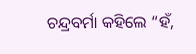ଚନ୍ଦ୍ରବର୍ମା କହିଲେ “ହଁ,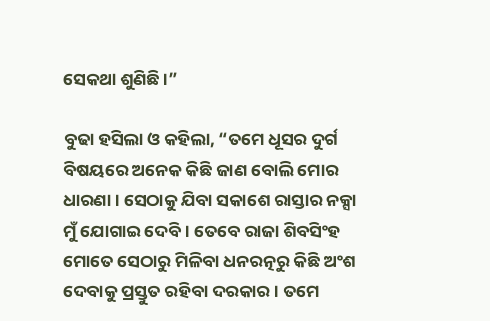ସେକଥା ଶୁଣିଛି ।”

ବୁଢା ହସିଲା ଓ କହିଲା, “ତମେ ଧୂସର ଦୁର୍ଗ ବିଷୟରେ ଅନେକ କିଛି ଜାଣ ବୋଲି ମୋର ଧାରଣା । ସେଠାକୁ ଯିବା ସକାଶେ ରାସ୍ତାର ନକ୍ସା ମୁଁ ଯୋଗାଇ ଦେବି । ତେବେ ରାଜା ଶିବସିଂହ ମୋତେ ସେଠାରୁ ମିଳିବା ଧନରତ୍ନରୁ କିଛି ଅଂଶ ଦେବାକୁ ପ୍ରସ୍ତୁତ ରହିବା ଦରକାର । ତମେ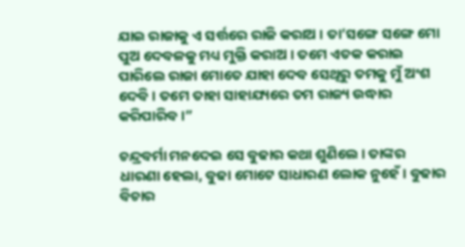ଯାଇ ରାଜାକୁ ଏ ସର୍ତ୍ତରେ ରାଜି କରାଅ । ତା’ସଙ୍ଗେ ସଙ୍ଗେ ମୋ ପୁଅ ଦେବଳକୁ ମଧ୍ୟ ମୁକ୍ତି କରାଅ । ତମେ ଏତକ କରାଇ ପାରିଲେ ରାଜା ମୋତେ ଯାହା ଦେବ ସେଥିରୁ ତମକୁ ମୁଁ ଅଂଶ ଦେବି । ତମେ ତାହା ସାହାଯ୍ୟରେ ତମ ରାଜ୍ୟ ଉଦ୍ଧାର କରିପାରିବ ।”

ଚନ୍ଦ୍ରବର୍ମା ମନଦେଇ ସେ ବୁଢାର କଥା ଶୁଣିଲେ । ତାଙ୍କର ଧାରଣା ହେଲା, ବୁଢା ମୋଟେ ସାଧାରଣ ଲୋକ ନୁହେଁ । ବୁଢାର ବିଚାର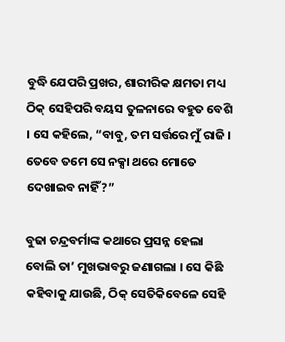ବୁଦ୍ଧି ଯେପରି ପ୍ରଖର, ଶାରୀରିକ କ୍ଷମତା ମଧ୍ୟ ଠିକ୍ ସେହିପରି ବୟସ ତୁଳନାରେ ବହୁତ ବେଶି । ସେ କହିଲେ, “ବାବୁ, ତମ ସର୍ତ୍ତରେ ମୁଁ ରାଜି । ତେବେ ତମେ ସେ ନକ୍ସା ଥରେ ମୋତେ ଦେଖାଇବ ନାହିଁ?”

ବୁଢା ଚନ୍ଦ୍ରବର୍ମାଙ୍କ କଥାରେ ପ୍ରସନ୍ନ ହେଲା ବୋଲି ତା’ ମୁଖଭାବରୁ ଜଣାଗଲା । ସେ କିଛି କହିବାକୁ ଯାଉଛି, ଠିକ୍ ସେତିକିବେଳେ ସେହି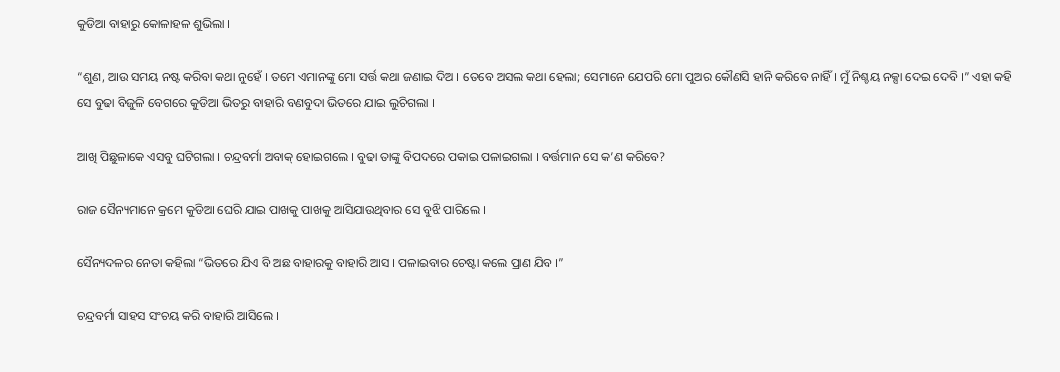କୁଡିଆ ବାହାରୁ କୋଳାହଳ ଶୁଭିଲା ।

“ଶୁଣ, ଆଉ ସମୟ ନଷ୍ଟ କରିବା କଥା ନୁହେଁ । ତମେ ଏମାନଙ୍କୁ ମୋ ସର୍ତ୍ତ କଥା ଜଣାଇ ଦିଅ । ତେବେ ଅସଲ କଥା ହେଲା; ସେମାନେ ଯେପରି ମୋ ପୁଅର କୌଣସି ହାନି କରିବେ ନାହିଁ । ମୁଁ ନିଶ୍ଚୟ ନକ୍ସା ଦେଇ ଦେବି ।” ଏହା କହି ସେ ବୁଢା ବିଜୁଳି ବେଗରେ କୁଡିଆ ଭିତରୁ ବାହାରି ବଣବୁଦା ଭିତରେ ଯାଇ ଲୁଚିଗଲା ।

ଆଖି ପିଛୁଳାକେ ଏସବୁ ଘଟିଗଲା । ଚନ୍ଦ୍ରବର୍ମା ଅବାକ୍ ହୋଇଗଲେ । ବୁଢା ତାଙ୍କୁ ବିପଦରେ ପକାଇ ପଳାଇଗଲା । ବର୍ତ୍ତମାନ ସେ କ’ଣ କରିବେ?

ରାଜ ସୈନ୍ୟମାନେ କ୍ରମେ କୁଡିଆ ଘେରି ଯାଇ ପାଖକୁ ପାଖକୁ ଆସିଯାଉଥିବାର ସେ ବୁଝି ପାରିଲେ ।

ସୈନ୍ୟଦଳର ନେତା କହିଲା “ଭିତରେ ଯିଏ ବି ଅଛ ବାହାରକୁ ବାହାରି ଆସ । ପଳାଇବାର ଚେଷ୍ଟା କଲେ ପ୍ରାଣ ଯିବ ।”

ଚନ୍ଦ୍ରବର୍ମା ସାହସ ସଂଚୟ କରି ବାହାରି ଆସିଲେ ।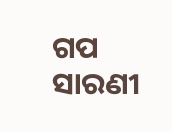ଗପ ସାରଣୀ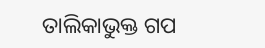ତାଲିକାଭୁକ୍ତ ଗପ